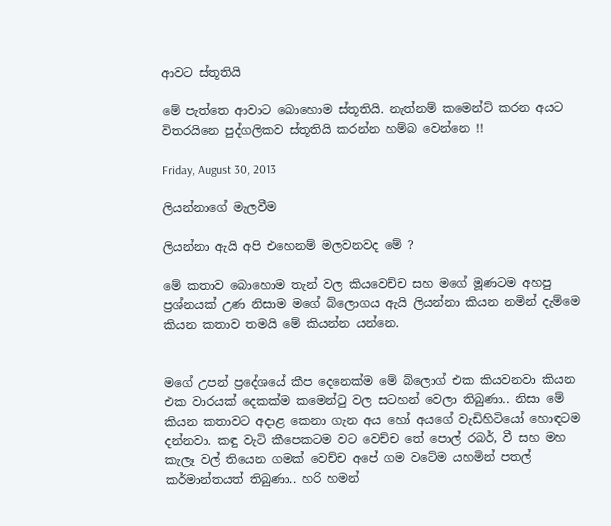ආවට ස්තූතියි

මේ පැත්තෙ ආවාට බොහොම ස්තූතියි. නැත්නම් කමෙන්ට් කරන අයට විතරයිනෙ පුද්ගලිකව ස්තූතියි කරන්න හම්බ වෙන්නෙ !!

Friday, August 30, 2013

ලියන්නාගේ මැලවීම

ලියන්නා ඇයි අපි එහෙනම් මලවනවද මේ ?

මේ කතාව බොහොම තැන් වල කියවෙච්ච සහ මගේ මූණටම අහපු ප්‍රශ්නයක් උණ නිසාම මගේ බ්ලොගය ඇයි ලියන්නා කියන නමින් දැම්මෙ කියන කතාව තමයි මේ කියන්න යන්නෙ.


මගේ උපන් ප්‍රදේශයේ කීප දෙනෙක්ම මේ බ්ලොග් එක කියවනවා කියන එක වාරයක් දෙකක්ම කමෙන්ටු වල සටහන් වෙලා තිබුණා.. නිසා මේ කියන කතාවට අදාළ කෙනා ගැන අය හෝ අයගේ වැඩිහිටියෝ හොඳටම දන්නවා. කඳු වැටි කීපෙකටම වට වෙච්ච තේ පොල් රබර්, වී සහ මහ කැලෑ වල් තියෙන ගමක් වෙච්ච අපේ ගම වටේම යහමින් පතල් කර්මාන්තයත් තිබුණා.. හරි හමන්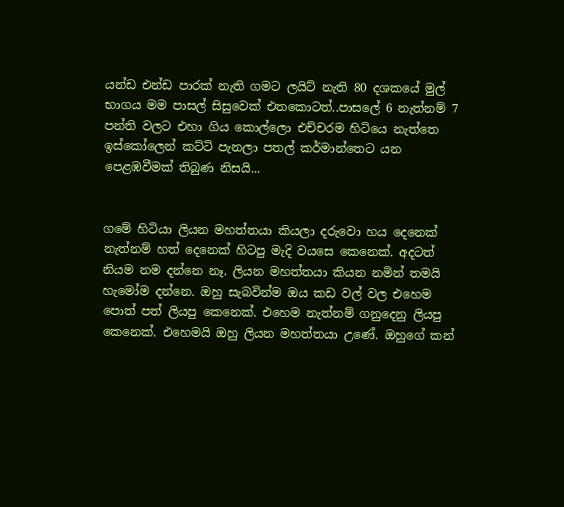යන්ඩ එන්ඩ පාරක් නැති ගමට ලයිට් නැති 80 දශකයේ මුල් භාගය මම පාසල් සිසුවෙක් එතකොටත්..පාසලේ 6 නැත්නම් 7 පන්ති වලට එහා ගිය කොල්ලො එච්චරම හිටියෙ නැත්තෙ ඉස්කෝලෙන් කට්ටි පැනලා පතල් කර්මාන්තෙට යන පෙළඹවීමක් තිබුණ නිසයි...


ගමේ හිටියා ලියන මහත්තයා කියලා දරුවො හය දෙනෙක් නැත්නම් හත් දෙනෙක් හිටපු මැදි වයසෙ කෙනෙක්. අදටත් නියම නම දන්නෙ නෑ. ලියන මහත්තයා කියන නමින් තමයි හැමෝම දන්නෙ. ඔහු සැබවින්ම ඔය කඩ වල් වල එහෙම පොත් පත් ලියපු කෙනෙක්. එහෙම නැත්නම් ගනුදෙනු ලියපු කෙනෙක්. එහෙමයි ඔහු ලියන මහත්තයා උණේ. ඔහුගේ කන්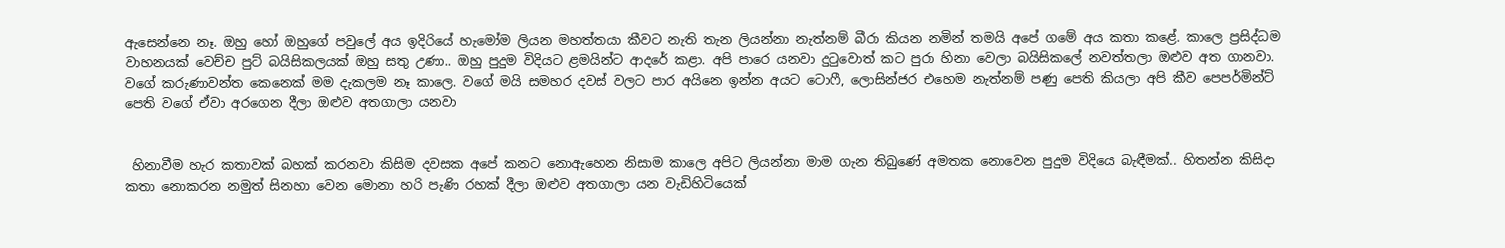ඇසෙන්නෙ නෑ. ඔහු හෝ ඔහුගේ පවුලේ අය ඉදිරියේ හැමෝම ලියන මහත්තයා කීවට නැති තැන ලියන්නා නැත්නම් බීරා කියන නමින් තමයි අපේ ගමේ අය කතා කළේ. කාලෙ ප්‍රසිද්ධම වාහනයක් වෙච්ච පුට් බයිසිකලයක් ඔහු සතු උණා.. ඔහු පුදුම විදියට ළමයින්ට ආදරේ කළා. අපි පාරෙ යනවා දුටුවොත් කට පුරා හිනා වෙලා බයිසිකලේ නවත්තලා ඔළුව අත ගානවා. වගේ කරුණාවන්ත කෙනෙක් මම දැකලම නෑ කාලෙ. වගේ මයි සමහර දවස් වලට පාර අයිනෙ ඉන්න අයට ටොෆී, ලොසින්ජර එහෙම නැත්නම් පණු පෙති කියලා අපි කීව පෙපර්මින්ට් පෙති වගේ ඒවා අරගෙන දීලා ඔළුව අතගාලා යනවා


 හිනාවීම හැර කතාවක් බහක් කරනවා කිසිම දවසක අපේ කනට නොඇහෙන නිසාම කාලෙ අපිට ලියන්නා මාම ගැන තිබුණේ අමතක නොවෙන පුදුම විදියෙ බැඳීමක්.. හිතන්න කිසිදා කතා නොකරන නමුත් සිනහා වෙන මොනා හරි පැණි රහක් දීලා ඔළුව අතගාලා යන වැඩිහිටියෙක්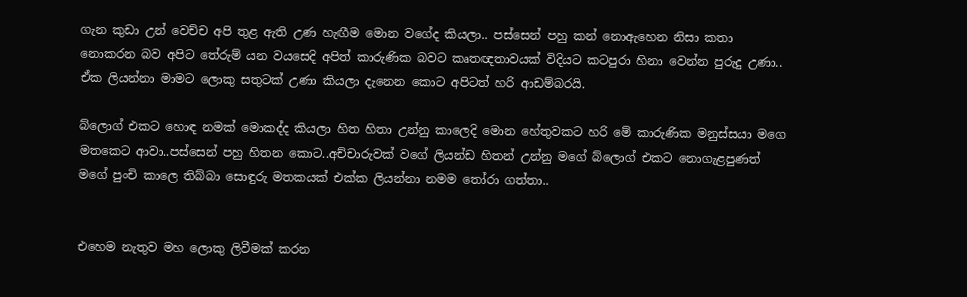ගැන කුඩා උන් වෙච්ච අපි තුළ ඇති උණ හැඟීම මොන වගේද කියලා.. පස්සෙන් පහු කන් නොඇහෙන නිසා කතා නොකරන බව අපිට තේරුම් යන වයසෙදි අපිත් කාරුණික බවට කෘතඥතාවයක් විදියට කටපුරා හිනා වෙන්න පුරුදු උණා.. ඒක ලියන්නා මාමට ලොකු සතුටක් උණා කියලා දැනෙන කොට අපිටත් හරි ආඩම්බරයි.

බ්ලොග් එකට හොඳ නමක් මොකද්ද කියලා හිත හිතා උන්නු කාලෙදි මොන හේතුවකට හරි මේ කාරුණික මනුස්සයා මගෙ මතකෙට ආවා..පස්සෙන් පහු හිතන කොට..අච්චාරුවක් වගේ ලියන්ඩ හිතන් උන්නු මගේ බ්ලොග් එකට නොගැළපුණත් මගේ පුංචි කාලෙ තිබ්බා සොඳුරු මතකයක් එක්ක ලියන්නා නමම තෝරා ගත්තා..


එහෙම නැතුව මහ ලොකු ලිවීමක් කරන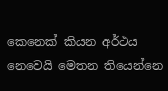කෙනෙක් කියන අර්ථය නෙවෙයි මෙතන තියෙන්නෙ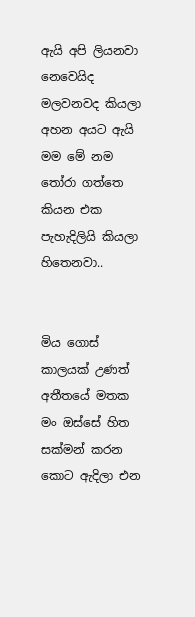ඇයි අපි ලියනවා නෙවෙයිද මලවනවද කියලා අහන අයට ඇයි මම මේ නම තෝරා ගත්තෙ කියන එක පැහැදිලියි කියලා හිතෙනවා..


මිය ගොස් කාලයක් උණත් අතීතයේ මතක මං ඔස්සේ හිත සක්මන් කරන කොට ඇදිලා එන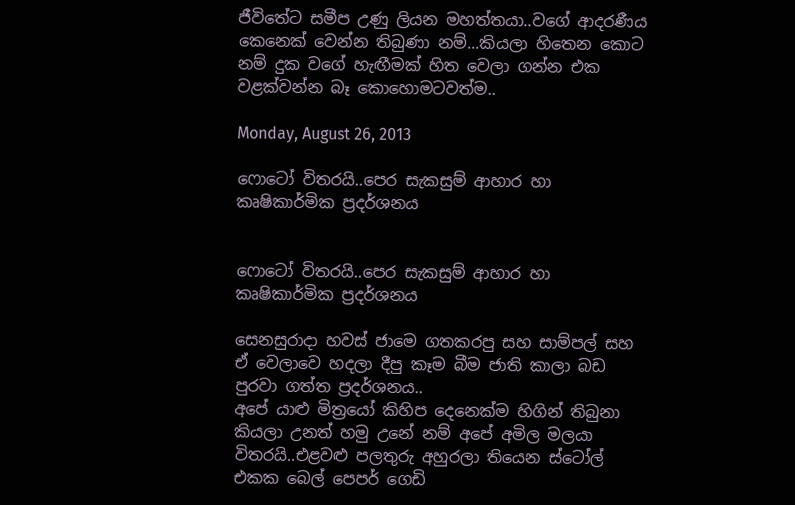ජීවිතේට සමීප උණු ලියන මහත්තයා..වගේ ආදරණීය කෙනෙක් වෙන්න තිබුණා නම්...කියලා හිතෙන කොට නම් දුක වගේ හැඟීමක් හිත වෙලා ගන්න එක වළක්වන්න බෑ කොහොමටවත්ම..

Monday, August 26, 2013

ෆොටෝ විතරයි..පෙර සැකසුම් ආහාර හා කෘෂිකාර්මික ප්‍රදර්ශනය


ෆොටෝ විතරයි..පෙර සැකසුම් ආහාර හා කෘෂිකාර්මික ප්‍රදර්ශනය

සෙනසුරාදා හවස් ජාමෙ ගතකරපු සහ සාම්පල් සහ ඒ වෙලාවෙ හදලා දීපු කෑම බීම ජාති කාලා බඩ පුරවා ගත්ත ප්‍රදර්ශනය..
අපේ යාළු මිත්‍රයෝ කිහිප දෙනෙක්ම හිගින් තිබුනා කියලා උනත් හමු උනේ නම් අපේ අමිල මලයා විතරයි..එළවළු පලතුරු අහුරලා තියෙන ස්ටෝල් එකක බෙල් පෙපර් ගෙඩි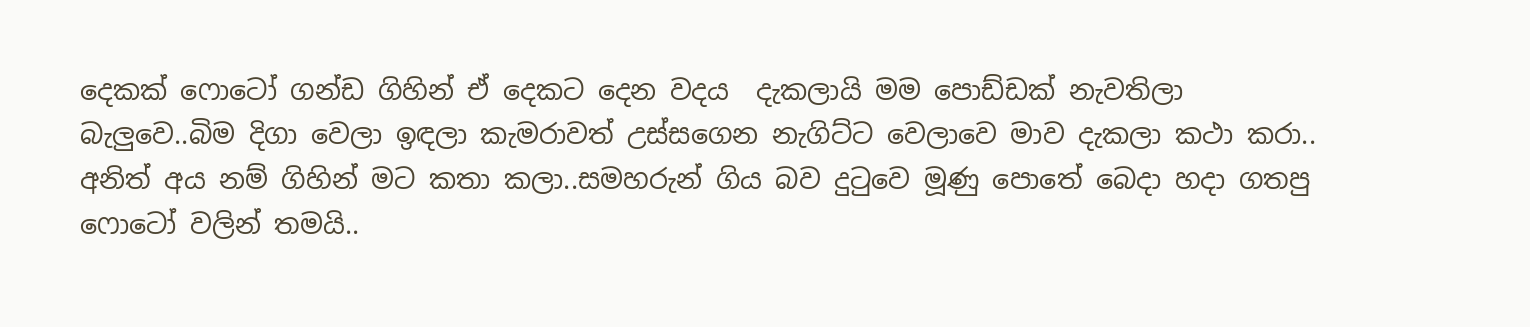දෙකක් ෆොටෝ ගන්ඩ ගිහින් ඒ දෙකට දෙන වදය  දැකලායි මම පොඩ්ඩක් නැවතිලා බැලුවෙ..බිම දිගා වෙලා ඉඳලා කැමරාවත් උස්සගෙන නැගිට්ට වෙලාවෙ මාව දැකලා කථා කරා..
අනිත් අය නම් ගිහින් මට කතා කලා..සමහරුන් ගිය බව දුටුවෙ මූණු පොතේ බෙදා හදා ගතපු ෆොටෝ වලින් තමයි..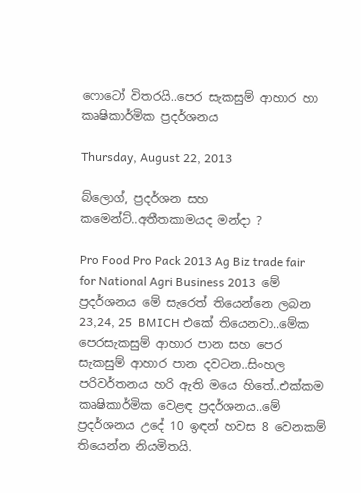ෆොටෝ විතරයි..පෙර සැකසුම් ආහාර හා කෘෂිකාර්මික ප්‍රදර්ශනය

Thursday, August 22, 2013

බ්ලොග්, ප්‍රදර්ශන සහ කමෙන්ට්..අතීතකාමයද මන්දා ?

Pro Food Pro Pack 2013 Ag Biz trade fair for National Agri Business 2013  මේ ප්‍රදර්ශනය මේ සැරෙත් තියෙන්නෙ ලබන 23,24, 25  BMICH එකේ තියෙනවා..මේක පෙරසැකසුම් ආහාර පාන සහ පෙර සැකසුම් ආහාර පාන දවටන..සිංහල පරිවර්තනය හරි ඇති මයෙ හිතේ..එක්කම කෘෂිකාර්මික වෙළඳ ප්‍රදර්ශනය..මේ ප්‍රදර්ශනය උදේ 10 ඉඳන් හවස 8 වෙනකම් තියෙන්න නියමිතයි.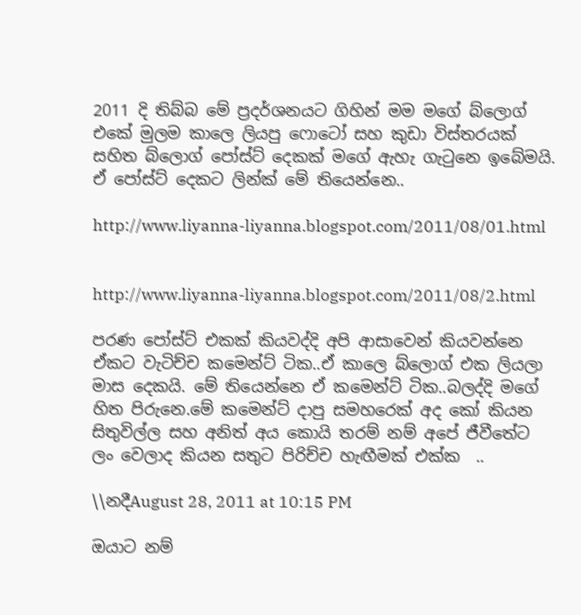2011 දි තිබ්බ මේ ප්‍රදර්ශනයට ගිහින් මම මගේ බ්ලොග් එකේ මුලම කාලෙ ලියපු ෆොටෝ සහ කුඩා විස්තරයක් සහිත බ්ලොග් පෝස්ට් දෙකක් මගේ ඇහැ ගැටුනෙ ඉබේමයි. ඒ පෝස්ට් දෙකට ලින්ක් මේ තියෙන්නෙ..

http://www.liyanna-liyanna.blogspot.com/2011/08/01.html


http://www.liyanna-liyanna.blogspot.com/2011/08/2.html

පරණ පෝස්ට් එකක් කියවද්දි අපි ආසාවෙන් කියවන්නෙ ඒකට වැටිච්ච කමෙන්ට් ටික..ඒ කාලෙ බ්ලොග් එක ලියලා මාස දෙකයි. මේ තියෙන්නෙ ඒ කමෙන්ට් ටික..බලද්දි මගේ හිත පිරුනෙ.මේ කමෙන්ට් දාපු සමහරෙක් අද කෝ කියන සිතුවිල්ල සහ අනිත් අය කොයි තරම් නම් අපේ ජීවීතේට ලං වෙලාද කියන සතුට පිරිච්ච හැඟීමක් එක්ක  ..

\\නදීAugust 28, 2011 at 10:15 PM

ඔයාට නම්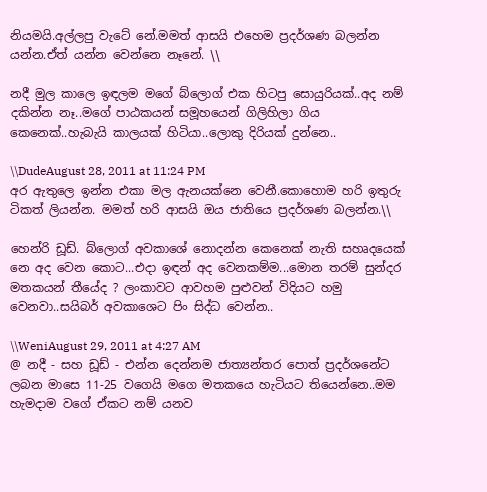නියමයි.අල්ලපු වැටේ නේ.මමත් ආසයි එහෙම ප්‍රදර්ශණ බලන්න යන්න.ඒත් යන්න වෙන්නෙ නෑනේ. \\

නදී මුල කාලෙ ඉඳලම මගේ බ්ලොග් එක හිටපු සොයුරියක්..අද නම් දකින්න නෑ..මගේ පාඨකයන් සමූහයෙන් ගිලිහිලා ගිය කෙනෙක්..හැබැයි කාලයක් හිටියා..ලොකු දිරියක් දුන්නෙ..

\\DudeAugust 28, 2011 at 11:24 PM
අර ඇතුලෙ ඉන්න එකා මල ඇනයක්නෙ වෙනී.කොහොම හරි ඉතුරු ටිකත් ලියන්න. මමත් හරි ආසයි ඔය ජාතියෙ ප්‍රදර්ශණ බලන්න.\\

හෙන්රි ඩූඩ්. බ්ලොග් අවකාශේ නොදන්න කෙනෙක් නැති සහෘදයෙක් නෙ අද වෙන කොට...එදා ඉඳන් අද වෙනකම්ම...මොන තරම් සුන්දර මතකයන් තීයේද ? ලංකාවට ආවහම පුළුවන් විදියට හමු වෙනවා..සයිබර් අවකාශෙට පිං සිද්ධ වෙන්න..

\\WeniAugust 29, 2011 at 4:27 AM
@ නදී - සහ ඩූඩ් - එන්න දෙන්නම ජාත්‍යන්තර පොත් ප්‍රදර්ශනේට ලබන මාසෙ 11-25 වගෙයි මගෙ මතකයෙ හැටියට තියෙන්නෙ..මම හැමදාම වගේ ඒකට නම් යනව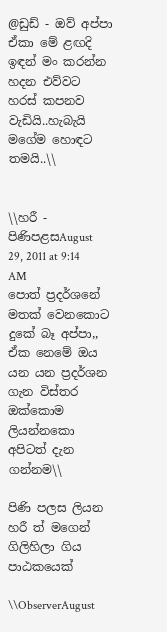@ඩුඩ් - ඔව් අප්පා ඒකා මේ ළඟදි ඉඳන් මං කරන්න හදන එව්වට හරස් කපනව වැඩියි..හැබැයි මගේම හොඳට තමයි..\\


\\හරී - පිණිපළසAugust 29, 2011 at 9:14 AM
පොත් ප්‍රදර්ශනේ මතක් වෙනකොට දුකේ බෑ අප්පා,, ඒක නෙමේ ඔය යන යන ප්‍රදර්ශන ගැන විස්තර ඔක්කොම ලියන්නකො අපිටත් දැන ගන්නම\\

පිණි පලස ලියන හරී ත් මගෙන් ගිලිහිලා ගිය පාඨකයෙක්

\\ObserverAugust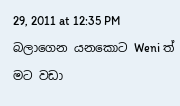29, 2011 at 12:35 PM
බලාගෙන යනකොට Weni ත් මට වඩා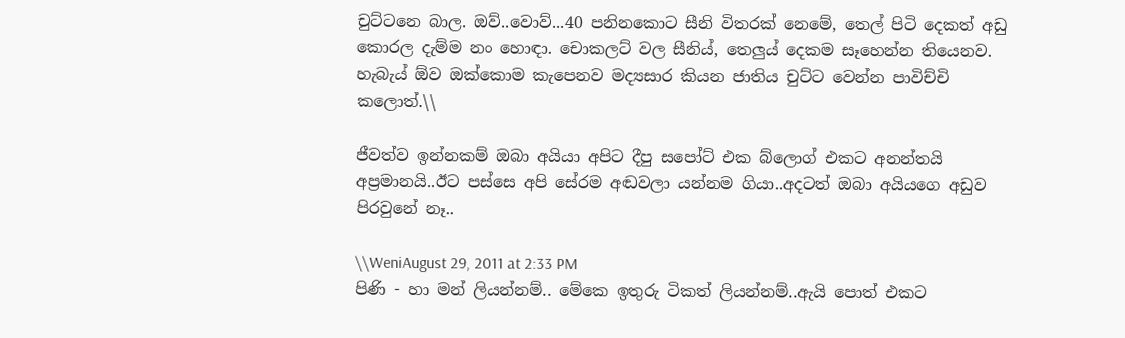චුට්ටනෙ බාල. ඔව්..වොව්...40 පනිනකොට සීනි විතරක් නෙමේ, තෙල් පිටි දෙකත් අඩු කොරල දැම්ම නං හොඳා. චොකලට් වල සීනිය්, තෙලුය් දෙකම සෑහෙන්න තියෙනව. හැබැය් ඕව ඔක්කොම කැපෙනව මද්‍යසාර කියන ජාතිය චුට්ට වෙන්න පාවිච්චි කලොත්.\\

ජීවත්ව ඉන්නකම් ඔබා අයියා අපිට දීපු සපෝට් එක බ්ලොග් එකට අනන්තයි අප්‍රමානයි..ඊට පස්සෙ අපි සේරම අඬවලා යන්නම ගියා..අදටත් ඔබා අයියගෙ අඩුව පිරවුනේ නෑ..

\\WeniAugust 29, 2011 at 2:33 PM
පිණි - හා මන් ලියන්නම්.. මේකෙ ඉතුරු ටිකත් ලියන්නම්..ඇයි පොත් එකට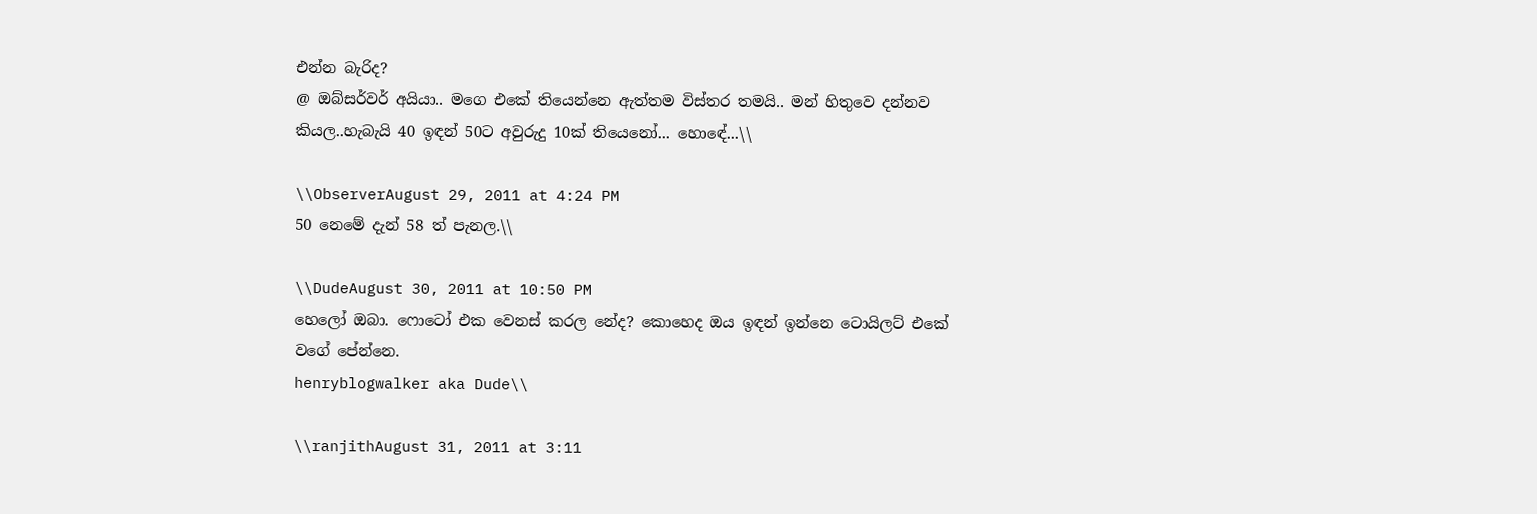එන්න බැරිද?
@ ඔබ්සර්වර් අයියා.. මගෙ එකේ තියෙන්නෙ ඇත්තම විස්තර තමයි.. මන් හිතුවෙ දන්නව කියල..හැබැයි 40 ඉඳන් 50ට අවුරුදු 10ක් තියෙනෝ... හොඳේ...\\

\\ObserverAugust 29, 2011 at 4:24 PM
50 නෙමේ දැන් 58 ත් පැනල.\\

\\DudeAugust 30, 2011 at 10:50 PM
හෙලෝ ඔබා. ෆොටෝ එක වෙනස් කරල නේද? කොහෙද ඔය ඉඳන් ඉන්නෙ ටොයිලට් එකේ වගේ පේන්නෙ.
henryblogwalker aka Dude\\

\\ranjithAugust 31, 2011 at 3:11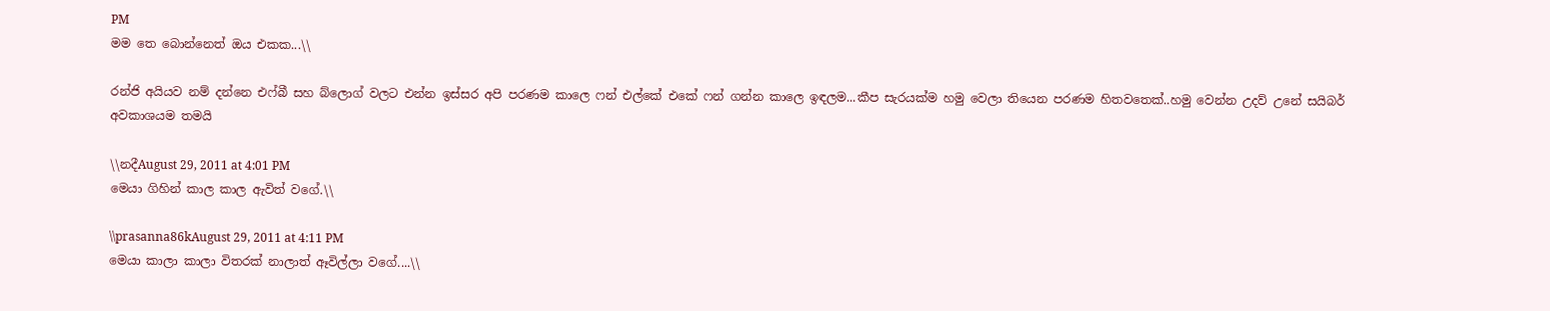PM
මම තෙ බොන්නෙත් ඔය එකක...\\

රන්ජි අයියව නම් දන්නෙ එෆ්බී සහ බ්ලොග් වලට එන්න ඉස්සර අපි පරණම කාලෙ ෆන් එල්කේ එකේ ෆන් ගන්න කාලෙ ඉඳලම...කීප සැරයක්ම හමු වෙලා තියෙන පරණම හිතවතෙක්..හමු වෙන්න උදව් උනේ සයිබර් අවකාශයම තමයි

\\නදීAugust 29, 2011 at 4:01 PM
මෙයා ගිහින් කාල කාල ඇවිත් වගේ.\\

\\prasanna86kAugust 29, 2011 at 4:11 PM
මෙයා කාලා කාලා විතරක් නාලාත් ඈවිල්ලා වගේ....\\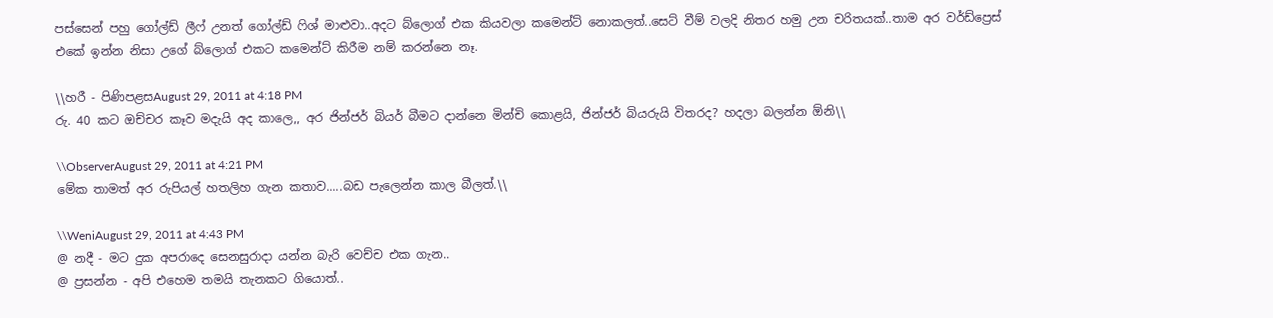පස්සෙන් පහු ගෝල්ඩ් ලීෆ් උනත් ගෝල්ඩ් ෆිශ් මාළුවා..අදට බ්ලොග් එක කියවලා කමෙන්ට් නොකලත්..සෙට් වීම් වලදි නිතර හමු උන චරිතයක්..තාම අර වර්ඩ්ප්‍රෙස් එකේ ඉන්න නිසා උගේ බ්ලොග් එකට කමෙන්ට් කිරීම නම් කරන්නෙ නෑ.

\\හරී - පිණිපළසAugust 29, 2011 at 4:18 PM
රු. 40 කට ඔච්චර කෑව මදැයි අද කාලෙ,, අර ජින්ජර් බියර් බීමට දාන්නෙ මින්චි කොළයි, ජින්ජර් බියරුයි විතරද? හදලා බලන්න ඕනි\\

\\ObserverAugust 29, 2011 at 4:21 PM
මේක තාමත් අර රුපියල් හතලිහ ගැන කතාව.....බඩ පැලෙන්න කාල බීලත්.\\

\\WeniAugust 29, 2011 at 4:43 PM
@ නදී - මට දුක අපරාදෙ සෙනසුරාදා යන්න බැරි වෙච්ච එක ගැන..
@ ප්‍රසන්න - අපි එහෙම තමයි තැනකට ගියොත්..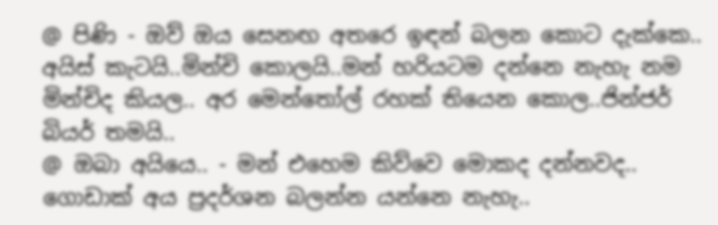@ පිණි - ඔව් ඔය සෙනඟ අතරෙ ඉඳන් බලන කොට දැක්කෙ.. අයිස් කැටයි..මින්චි කොලයි..මන් හරියටම දන්නෙ නැහැ නම මින්චිද කියල.. අර මෙන්තෝල් රහක් තියෙන කොල..ජින්ජර් බියර් තමයි..
@ ඔබා අයියෙ.. - මන් එහෙම කිව්වෙ මොකද දන්නවද.. ගොඩාක් අය ප්‍රදර්ශන බලන්න යන්නෙ නැහැ..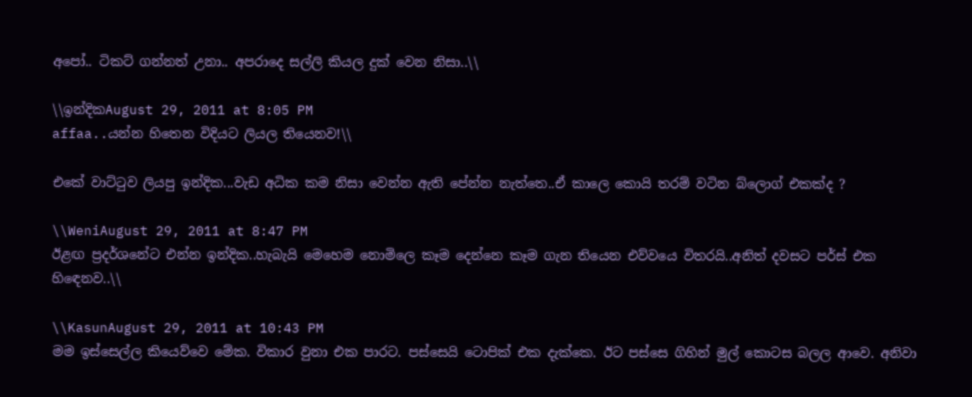අපෝ.. ටිකට් ගන්නත් උනා.. අපරාදෙ සල්ලි කියල දුක් වෙන නිසා..\\

\\ඉන්දිකAugust 29, 2011 at 8:05 PM
affaa..යන්න හිතෙන විදියට ලියල තියෙනව!\\

එකේ වාට්ටුව ලියපු ඉන්දික...වැඩ අධික කම නිසා වෙන්න ඇති පේන්න නැත්තෙ..ඒ කාලෙ කොයි තරම් වටින බ්ලොග් එකක්ද ?

\\WeniAugust 29, 2011 at 8:47 PM
ඊළඟ ප්‍රදර්ශනේට එන්න ඉන්දික..හැබැයි මෙහෙම නොමිලෙ කෑම දෙන්නෙ කෑම ගැන තියෙන එව්වයෙ විතරයි..අනිත් දවසට පර්ස් එක හිඳෙනව..\\

\\KasunAugust 29, 2011 at 10:43 PM
මම ඉස්සෙල්ල කියෙව්වෙ මේක. විකාර වුනා එක පාරට. පස්සෙයි ටොපික් එක දැක්කෙ. ඊට පස්සෙ ගිහින් මුල් කොටස බලල ආවෙ. අනිවා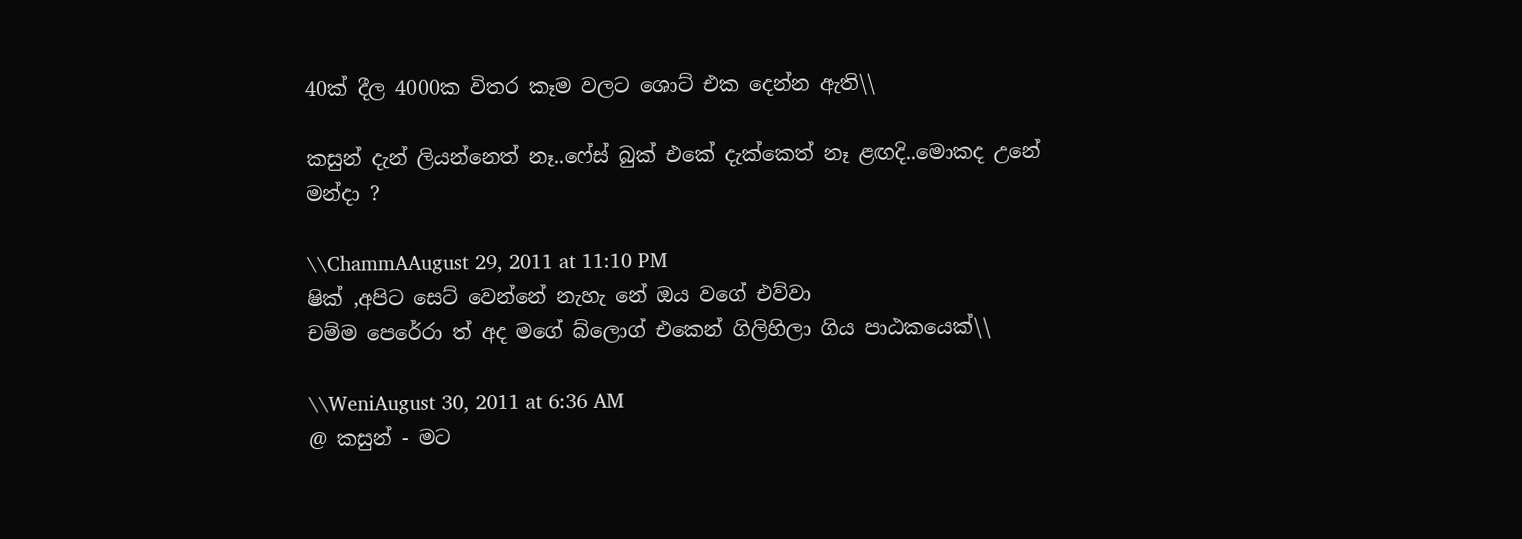40ක් දීල 4000ක විතර කෑම වලට ශොට් එක දෙන්න ඇති\\

කසුන් දැන් ලියන්නෙත් නෑ..ෆේස් බුක් එකේ දැක්කෙත් නෑ ළඟදි..මොකද උනේ මන්දා ?

\\ChammAAugust 29, 2011 at 11:10 PM
ෂික් ,අපිට සෙට් වෙන්නේ නැහැ නේ ඔය වගේ එව්වා
චම්ම පෙරේරා ත් අද මගේ බ්ලොග් එකෙන් ගිලිහිලා ගිය පාඨකයෙක්\\

\\WeniAugust 30, 2011 at 6:36 AM
@ කසුන් - මට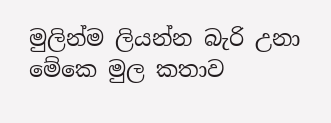මුලින්ම ලියන්න බැරි උනා මේකෙ මුල කතාව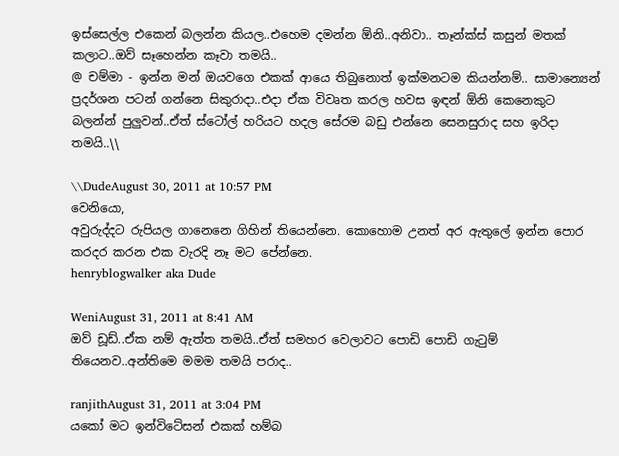ඉස්සෙල්ල එකෙන් බලන්න කියල..එහෙම දමන්න ඕනි..අනිවා.. තෑන්ක්ස් කසුන් මතක් කලාට..ඔව් සෑහෙන්න කෑවා තමයි..
@ චම්මා - ඉන්න මන් ඔයවගෙ එකක් ආයෙ තිබුනොත් ඉක්මනටම කියන්නම්.. සාමාන්‍යෙන් ප්‍රදර්ශන පටන් ගන්නෙ සිකුරාදා..එදා ඒක විවෘත කරල හවස ඉඳන් ඕනි කෙනෙකුට බලන්න් පුලුවන්..ඒත් ස්ටෝල් හරියට හදල සේරම බඩු එන්නෙ සෙනසුරාද සහ ඉරිදා තමයි..\\

\\DudeAugust 30, 2011 at 10:57 PM
වෙනියො,
අවුරුද්දට රුපියල ගානෙනෙ ගිහින් තියෙන්නෙ. කොහොම උනත් අර ඇතුලේ ඉන්න පොර කරදර කරන එක වැරදි නෑ මට පේන්නෙ.
henryblogwalker aka Dude

WeniAugust 31, 2011 at 8:41 AM
ඔව් ඩූඩ්..ඒක නම් ඇත්ත තමයි..ඒත් සමහර වෙලාවට පොඩි පොඩි ගැටුම් තියෙනව..අන්තිමෙ මමම තමයි පරාද..

ranjithAugust 31, 2011 at 3:04 PM
යකෝ මට ඉන්විටේසන් එකක් හම්බ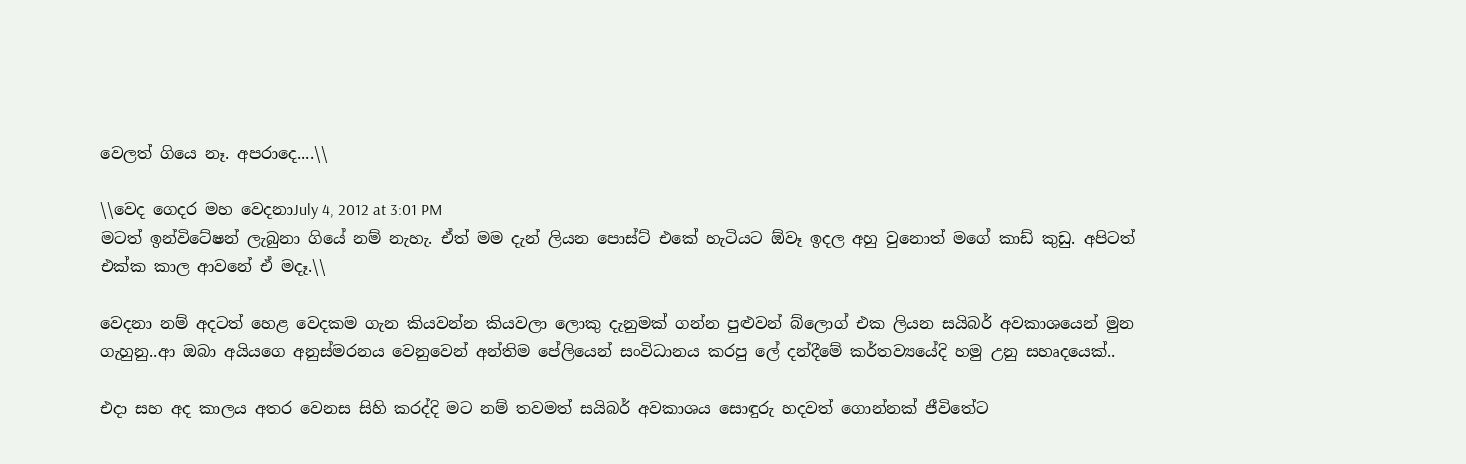වෙලත් ගියෙ නෑ. අපරාදෙ....\\

\\වෙද ගෙදර මහ වෙදනාJuly 4, 2012 at 3:01 PM
මටත් ඉන්විටේෂන් ලැබුනා ගියේ නම් නැහැ. ඒත් මම දැන් ලියන පොස්ට් එකේ හැටියට ඕවෑ ඉදල අහු වුනොත් මගේ කාඩ් කුඩු. අපිටත් එක්ක කාල ආවනේ ඒ මදෑ.\\

වෙදනා නම් අදටත් හෙළ වෙදකම ගැන කියවන්න කියවලා ලොකු දැනුමක් ගන්න පුළුවන් බ්ලොග් එක ලියන සයිබර් අවකාශයෙන් මුන ගැහුනු..ආ ඔබා අයියගෙ අනුස්මරනය වෙනුවෙන් අන්තිම පේලියෙන් සංවිධානය කරපු ලේ දන්දීමේ කර්තව්‍යයේදි හමු උනු සහෘදයෙක්..

එදා සහ අද කාලය අතර වෙනස සිහි කරද්දි මට නම් තවමත් සයිබර් අවකාශය සොඳුරු හදවත් ගොන්නක් ජීවිතේට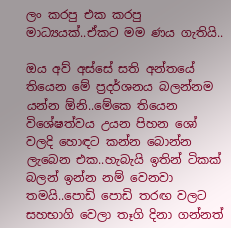ලං කරපු එක කරපු මාධ්‍යයක්..ඒකට මම ණය ගැතියි..

ඔය අව් අස්සේ සති අන්තයේ තියෙන මේ ප්‍රදර්ශනය බලන්නම යන්න ඕනි..මේකෙ තියෙන විශේෂත්වය උයන පිහන ශෝ වලදි හොඳට කන්න බොන්න ලැබෙන එක..හැබැයි ඉතින් ටිකක් බලන් ඉන්න නම් වෙනවා තමයි..පොඩි පොඩි තරඟ වලට සහභාගි වෙලා තෑගි දිනා ගන්නත්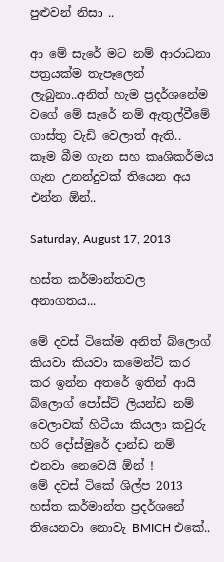පුළුවන් නිසා ..

ආ මේ සැරේ මට නම් ආරාධනා පත්‍රයක්ම තැපෑලෙන් ලැබුනා..අනිත් හැම ප්‍රදර්ශනේම වගේ මේ සැරේ නම් ඇතුල්වීමේ ගාස්තු වැඩි වෙලාත් ඇති..
කෑම බීම ගැන සහ කෘශිකර්මය ගැන උනන්දුවක් තියෙන අය එන්න ඕන්..

Saturday, August 17, 2013

හස්ත කර්මාන්තවල අනාගතය...

මේ දවස් ටිකේම අනිත් බ්ලොග් කියවා කියවා කමෙන්ට් කර කර ඉන්න අතරේ ඉතින් ආයි බ්ලොග් පෝස්ට් ලියන්ඩ නම් වෙලාවක් හිටීයා කියලා කවුරු හරි දෝස්මුරේ දාන්ඩ නම් එනවා නෙවෙයි ඕන් !
මේ දවස් ටිකේ ශිල්ප 2013 හස්ත කර්මාන්ත ප්‍රදර්ශනේ තියෙනවා නොවැ BMICH එකේ..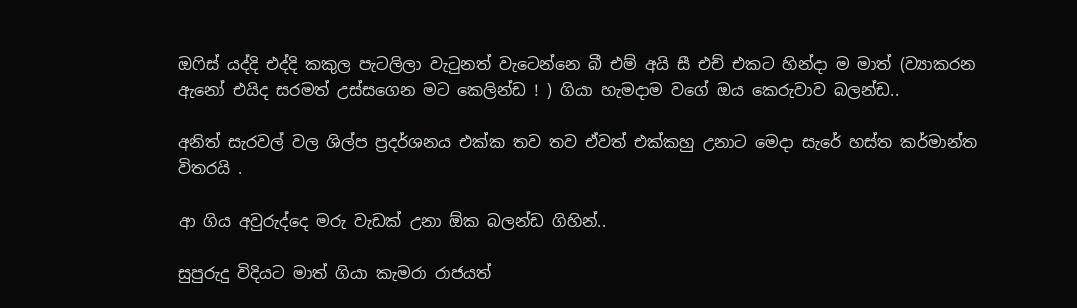ඔෆිස් යද්දි එද්දි කකුල පැටලිලා වැටුනත් වැටෙන්නෙ බී එම් අයි සී එච් එකට හින්දා ම මාත් (ව්‍යාකරන ඇනෝ එයිද සරමත් උස්සගෙන මට කෙලින්ඩ ! ) ගියා හැමදාම වගේ ඔය කෙරුවාව බලන්ඩ..

අනිත් සැරවල් වල ශිල්ප ප්‍රදර්ශනය එක්ක තව තව ඒවත් එක්කහු උනාට මෙදා සැරේ හස්ත කර්මාන්ත විතරයි .

ආ ගිය අවුරුද්දෙ මරු වැඩක් උනා ඕක බලන්ඩ ගිහින්..

සුපුරුදු විදියට මාත් ගියා කැමරා රාජයත්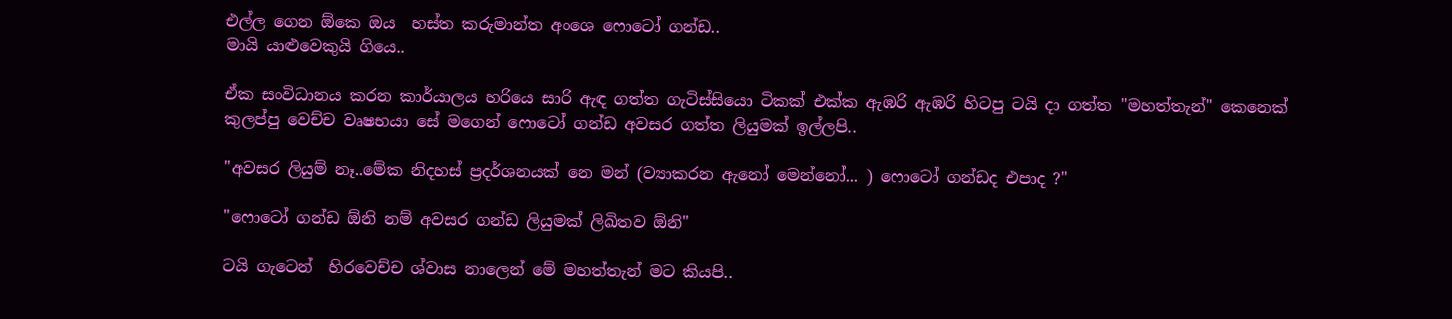එල්ල ගෙන ඕකෙ ඔය  හස්ත කරුමාන්ත අංශෙ ෆොටෝ ගන්ඩ..
මායි යාළුවෙකුයි ගියෙ..

ඒක සංවිධානය කරන කාර්යාලය හරියෙ සාරි ඇඳ ගත්ත ගැටිස්සියො ටිකක් එක්ක ඇඹරි ඇඹරි හිටපු ටයි දා ගත්ත "මහත්තැන්" කෙනෙක් කුලප්පු වෙච්ච වෘෂභයා සේ මගෙන් ෆොටෝ ගන්ඩ අවසර ගත්ත ලියුමක් ඉල්ලපි..

"අවසර ලියුම් නෑ..මේක නිදහස් ප්‍රදර්ශනයක් නෙ මන් (ව්‍යාකරන ඇනෝ මෙන්නෝ... ) ෆොටෝ ගන්ඩද එපාද ?"

"ෆොටෝ ගන්ඩ ඕනි නම් අවසර ගන්ඩ ලියුමක් ලිඛිතව ඕනි"

ටයි ගැටෙන්  හිරවෙච්ච ශ්වාස නාලෙන් මේ මහත්තැන් මට කියපි..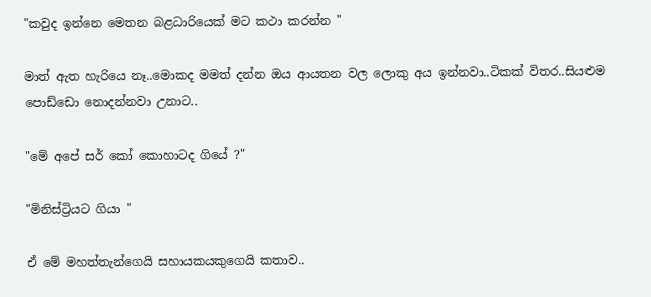"කවුද ඉන්නෙ මෙතන බළධාරියෙක් මට කථා කරන්න "

මාත් ඇත හැරියෙ නෑ..මොකද මමත් දන්න ඔය ආයතන වල ලොකු අය ඉන්නවා..ටිකක් විතර..සියළුම පොඩ්ඩො නොදන්නවා උනාට..

"මේ අපේ සර් කෝ කොහාටද ගියේ ?"

"මිනිස්ට්‍රියට ගියා "

ඒ මේ මහත්තැන්ගෙයි සහායකයකුගෙයි කතාව..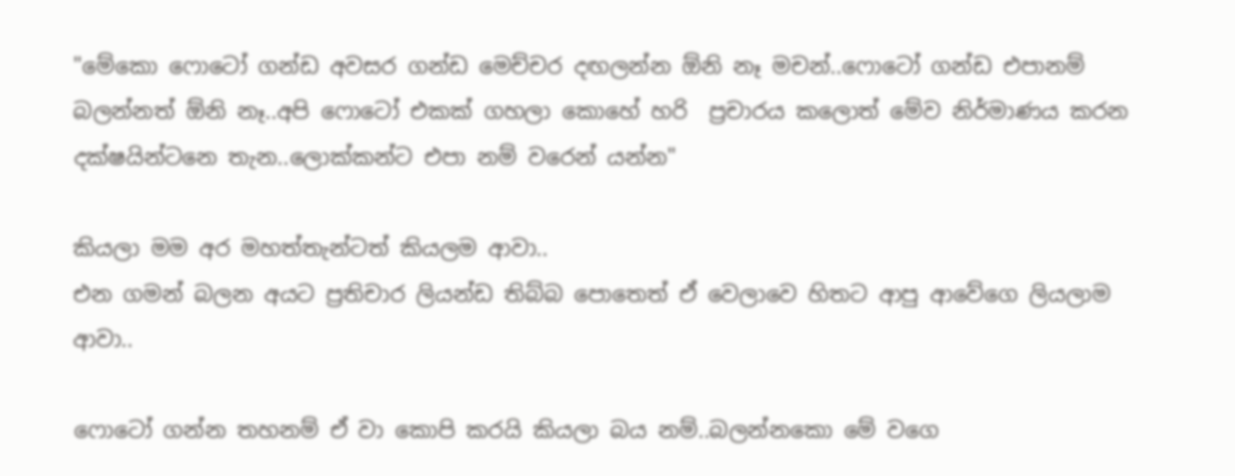"මේකො ෆොටෝ ගන්ඩ අවසර ගන්ඩ මෙච්චර දඟලන්න ඕනි නෑ මචන්..ෆොටෝ ගන්ඩ එපානම් බලන්නත් ඕනි නෑ..අපි ෆොටෝ එකක් ගහලා කොහේ හරි  ප්‍රචාරය කලොත් මේව නිර්මාණය කරන දක්ෂයින්ටනෙ තැන..ලොක්කන්ට එපා නම් වරෙන් යන්න"

කියලා මම අර මහත්තැන්ටත් කියලම ආවා..
එන ගමන් බලන අයට ප්‍රතිචාර ලියන්ඩ තිබ්බ පොතෙත් ඒ වෙලාවෙ හිතට ආපු ආවේගෙ ලියලාම ආවා..

ෆොටෝ ගන්න තහනම් ඒ වා කොපි කරයි කියලා බය නම්..බලන්නකො මේ වගෙ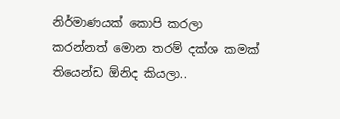නිර්මාණයක් කොපි කරලා කරන්නත් මොන තරම් දක්ශ කමක් තියෙන්ඩ ඕනිද කියලා..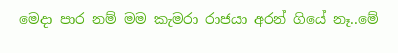මෙදා පාර නම් මම කැමරා රාජයා අරන් ගියේ නෑ..මේ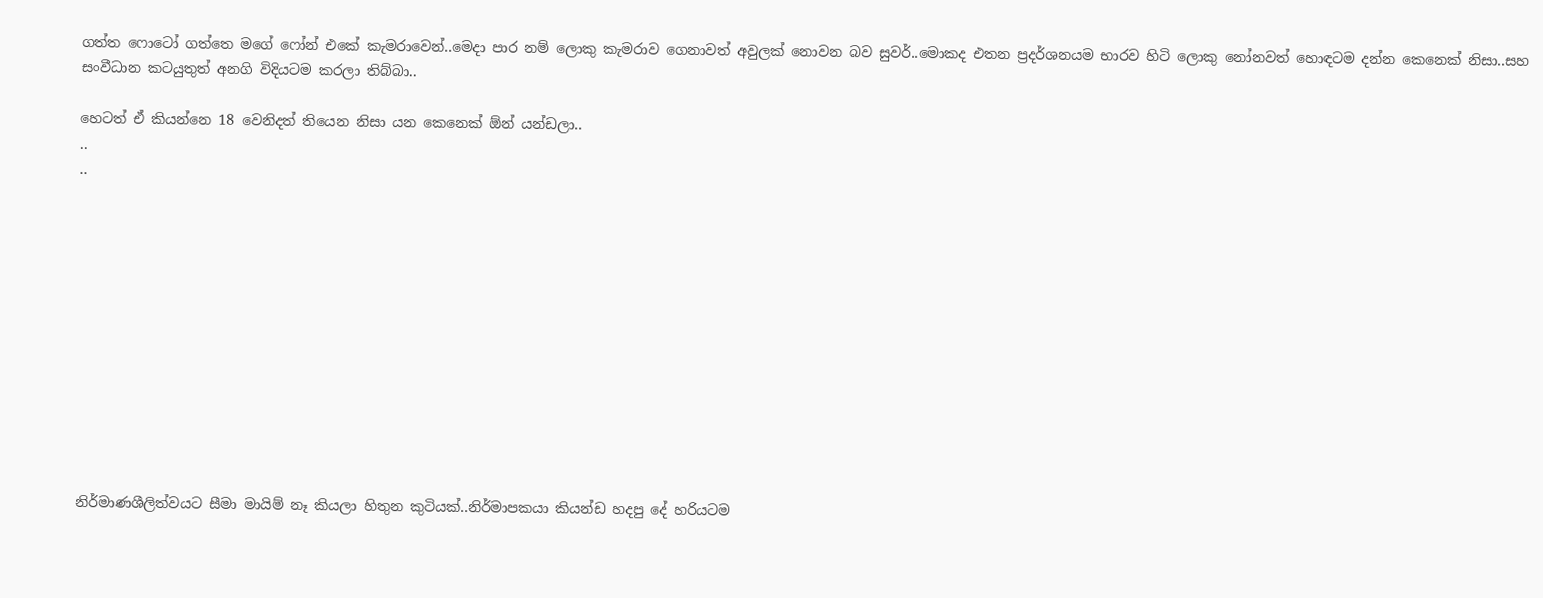ගත්ත ෆොටෝ ගත්තෙ මගේ ෆෝන් එකේ කැමරාවෙන්..මෙදා පාර නම් ලොකු කැමරාව ගෙනාවත් අවුලක් නොවන බව සුවර්..මොකද එතන ප්‍රදර්ශනයම භාරව හිටි ලොකු නෝනවත් හොඳටම දන්න කෙනෙක් නිසා..සහ සංවීධාන කටයුතුත් අනගි විදියටම කරලා තිබ්බා..

හෙටත් ඒ කියන්නෙ 18 වෙනිදත් තියෙන නිසා යන කෙනෙක් ඕන් යන්ඩලා..
..
..












නිර්මාණශීලිත්වයට සීමා මායිම් නෑ කියලා හිතුන කුටියක්..නිර්මාපකයා කියන්ඩ හදපු දේ හරියටම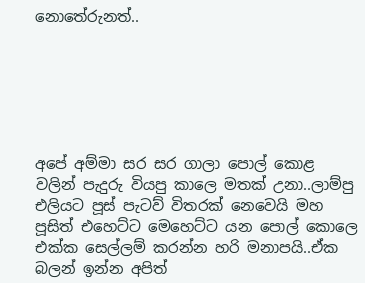නොතේරුනත්..






අපේ අම්මා සර සර ගාලා පොල් කොළ වලින් පැදුරු වියපු කාලෙ මතක් උනා..ලාම්පු එලියට පූස් පැටව් විතරක් නෙවෙයි මහ පූසිත් එහෙට්ට මෙහෙට්ට යන පොල් කොලෙ එක්ක සෙල්ලම් කරන්න හරි මනාපයි..ඒක බලන් ඉන්න අපිත්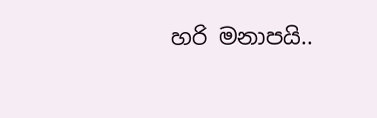හරි මනාපයි..